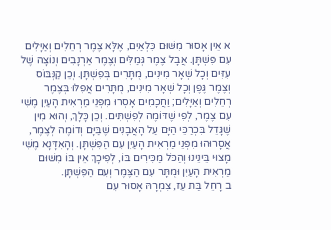א אֵין אָסוּר מִשּׁוּם כִּלְאַיִם, אֶלָּא צֶמֶר רְחֵלִים וְאַיָּלִים עִם פִּשְׁתָּן. אֲבָל צֶמֶר גְּמַלִּים וְצֶמֶר אַרְנָבִים וְנוֹצָה שֶׁל עִזִּים וְכָל שְׁאָר מִינִים, מֻתָּרִים בְּפִשְׁתָּן. וְכֵן קַנְּבּוֹס וְצֶמֶר גֶּפֶן וְכָל שְׁאָר מִינִים, מֻתָּרִים אֲפִלּוּ בְּצֶמֶר רְחֵלִים וְאַיָּלִים; וַחֲכָמִים אָסְרוּ מִפְּנֵי מַרְאִית הָעַיִן מֶשִׁי עִם צֶמֶר, לְפִי שֶׁדּוֹמֶה לְפִשְׁתִּים. וְכֵן כָּלָךְ, וְהוּא מִין שֶׁגָּדֵל בִּכְרַכֵּי הַיָּם עַל הָאֲבָנִים שֶׁבַּיָּם וְדוֹמֶה לְצֶמֶר, אֲסָרוּהוּ מִפְּנֵי מַרְאִית הָעַיִן עִם הַפִּשְׁתָּן. וְהָאִדָּנָא מֶשִׁי מָצוּי בֵּינֵינוּ וְהַכֹּל מַכִּירִים בּוֹ, לְפִיכָךְ אֵין בּוֹ מִשּׁוּם מַרְאִית הָעַיִן וּמֻתָּר עִם הַצֶּמֶר וְעִם הַפִּשְׁתָּן.
ב רָחֵל בַּת עֵז, צִמְרָהּ אָסוּר עִם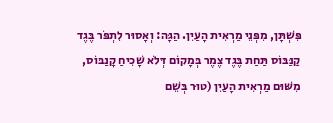פִּשְׁתָּן, מִפְּנֵי מַרְאִית הָעַיִן. הַגָּה: וְאָסוּר לִתְפֹּר בֶּגֶד קַנַּבּוֹס תַּחַת בֶּגֶד צֶמֶר בְּמָקוֹם דְּלֹא שָׁכִיחַ קָנַבּוֹס, מִשּׁוּם מַרְאִית הָעַיִן (טוּר בְּשֵׁם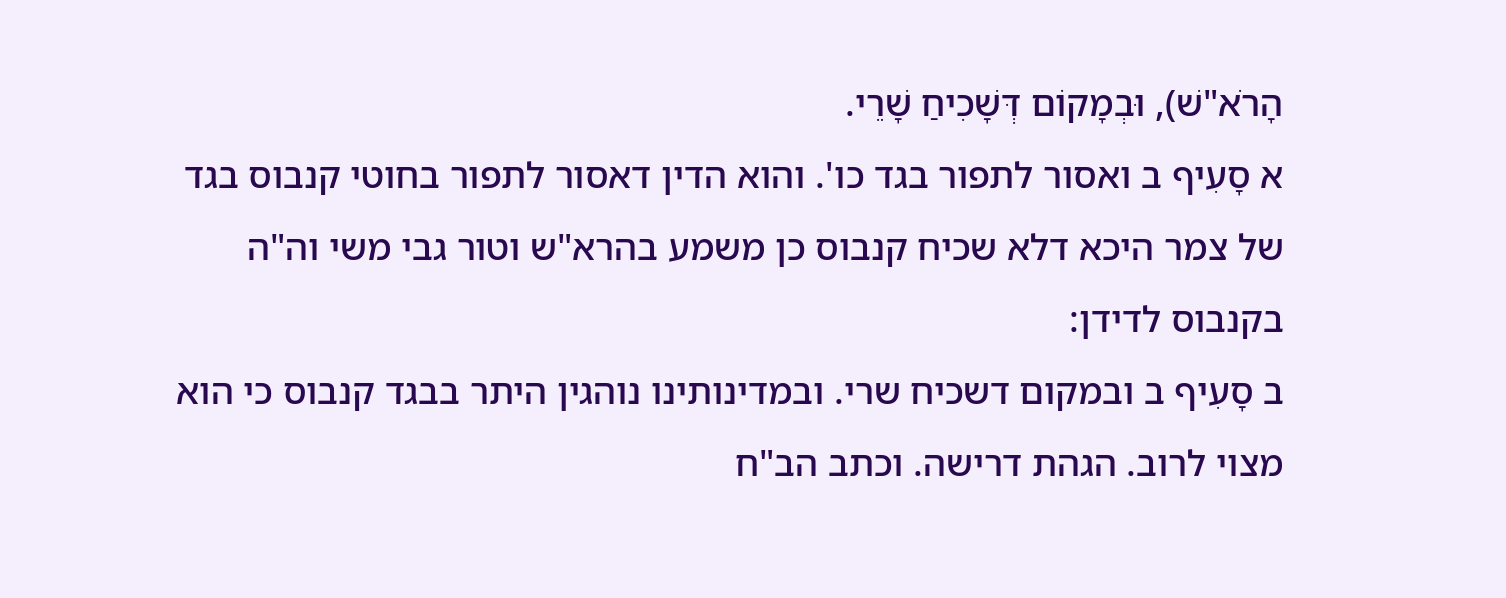הָרֹא"שׁ), וּבְמָקוֹם דְּשָׁכִיחַ שָׁרֵי.
א סָעִיף ב ואסור לתפור בגד כו'. והוא הדין דאסור לתפור בחוטי קנבוס בגד של צמר היכא דלא שכיח קנבוס כן משמע בהרא"ש וטור גבי משי וה"ה בקנבוס לדידן:
ב סָעִיף ב ובמקום דשכיח שרי. ובמדינותינו נוהגין היתר בבגד קנבוס כי הוא מצוי לרוב. הגהת דרישה. וכתב הב"ח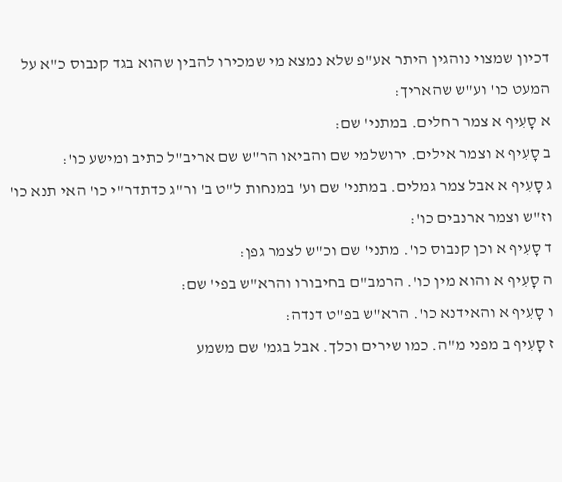דכיון שמצוי נוהגין היתר אע"פ שלא נמצא מי שמכירו להבין שהוא בגד קנבוס כ"א על המעט כו' וע"ש שהאריך:
א סָעִיף א צמר רחלים. במתני' שם:
ב סָעִיף א וצמר אילים. ירושלמי שם והביאו הר"ש שם אריב"ל כתיב ומישע כו':
ג סָעִיף א אבל צמר גמלים. במתני' שם וע' במנחות ל"ט ב' ור"ג כדתדר"י כו' האי תנא כו' וז"ש וצמר ארנבים כו':
ד סָעִיף א וכן קנבוס כו'. מתני' שם וכ"ש לצמר גפן:
ה סָעִיף א והוא מין כו'. הרמב"ם בחיבורו והרא"ש בפי' שם:
ו סָעִיף א והאידנא כו'. הרא"ש בפ"ט דנדה:
ז סָעִיף ב מפני מ"ה. כמו שירים וכלך. אבל בגמ' שם משמע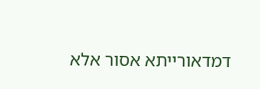דמדאורייתא אסור אלא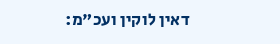דאין לוקין ועכ"מ: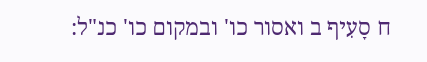ח סָעִיף ב ואסור כו' ובמקום כו' כנ"ל: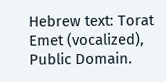Hebrew text: Torat Emet (vocalized), Public Domain.